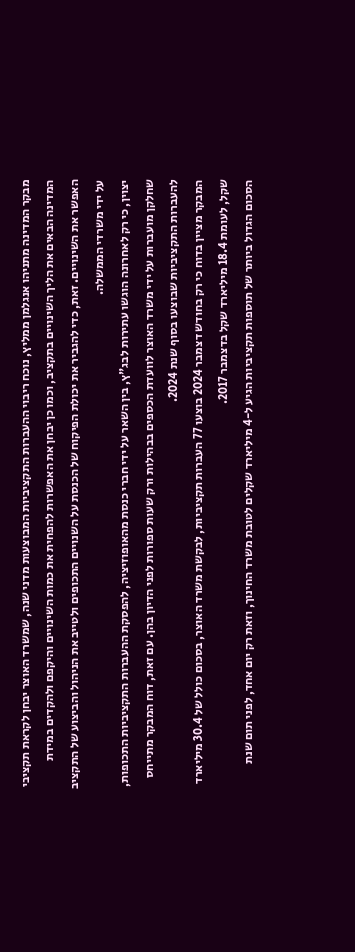מבקר המדינה מתניהו אנגלמן ממליץ, נוכח ריבוי ההעברות התקציביות המבוצעות מדני שנה, שמשרד האוצר יבחן לקראת תקציבי המדינה הבאים את הליך השינויים בתקציב, וכמו כן יבחן את האפשרות להפחית את כמות השינויים והיקפם ולהקדים במידת האפשר את השינויים. זאת, כדי להגביר את יכולת הפיקוח של הכנסת על השנויים התכופים ולטייב את הניהול והביצוע של התקציב על ידי משרדי הממשלה.
יצוין, כי רק לאחרונה הוגשו עתירות לבג"ץ, בין השאר על ידי חברי כנסת מהאופוזיציה, להפסקת ההעברות התקציביות התכופות, שחלקן מועברות על ידי משרד האוצר לוועדת הכספים בבהילות ורק שעות ספורות לפני הדיון בהן. עם זאת, דוח המבקר מתייחס להעברות התקציביות שבוצעו בסוף שנת 2024.
המבקר מציין בדוח כי רק בחודש דצמבר 2024 בוצעו 77 העברות תקציביות, לבקשת משרד האוצר, בסכום כולל של 30.4 מיליארד שקל, לעומת 18.4 מיליארד שקל בדצמבר 2017.
הסכום הגדול ביותר של תוספות תקציביות הגיע ל-4 מיליארד שקלים לטובת משרד החינוך, וזאת רק יום אחד, לפני תום שנת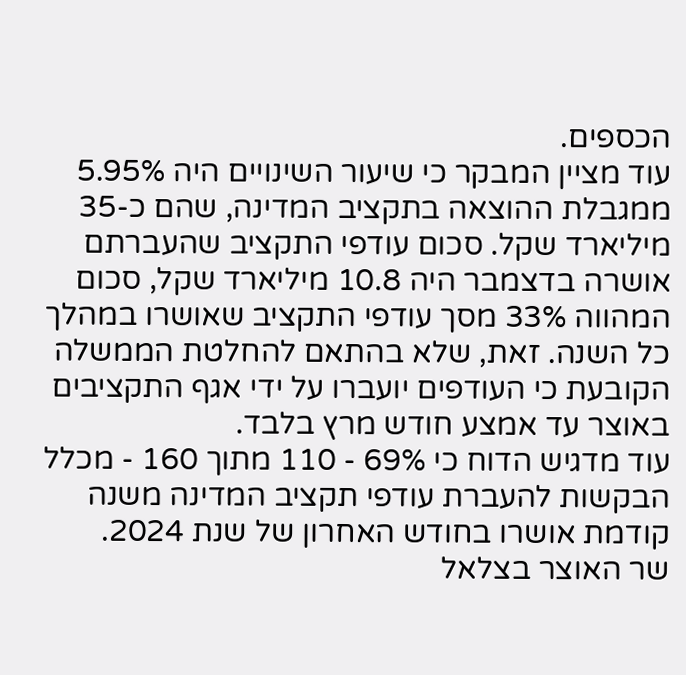הכספים.
עוד מציין המבקר כי שיעור השינויים היה 5.95% ממגבלת ההוצאה בתקציב המדינה, שהם כ-35 מיליארד שקל. סכום עודפי התקציב שהעברתם אושרה בדצמבר היה 10.8 מיליארד שקל, סכום המהווה 33% מסך עודפי התקציב שאושרו במהלך כל השנה. זאת, שלא בהתאם להחלטת הממשלה הקובעת כי העודפים יועברו על ידי אגף התקציבים באוצר עד אמצע חודש מרץ בלבד.
עוד מדגיש הדוח כי 69% - 110 מתוך 160 - מכלל הבקשות להעברת עודפי תקציב המדינה משנה קודמת אושרו בחודש האחרון של שנת 2024.
שר האוצר בצלאל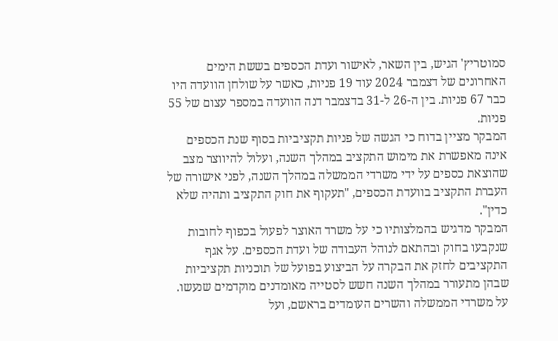סמוטריץ' הגיש, בין השאר, לאישור ועדת הכספים בששת הימים האחרונים של דצמבר 2024 עוד 19 פניות, כאשר על שולחן הוועדה היו כבר 67 פניות. בין ה-26 ל-31 בדצמבר דנה הוועדה במספר עצום של 55 פניות.
המבקר מציין בדוח כי הגשה של פניות תקציביות בסוף שנת הכספים אינה מאפשרת את מימוש התקציב במהלך השנה, ועלול להיווצר מצב שהוצאת כספים על ידי משרדי הממשלה במהלך השנה, לפני אישורה של העברת התקציב בוועדת הכספים, "תעקוף את חוק התקציב ותהיה שלא כדין".
המבקר מדגיש בהמלצותיו כי על משרד האוצר לפעול בכפוף לחובות שנקבעו בחוק ובהתאם לנוהל העבודה של ועדת הכספים. על אגף התקציבים לחזק את הבקרה על הביצוע בפועל של תוכניות תקציביות שבהן מתעורר במהלך השנה חשש לסטייה מאומדנים מוקדמים שנעשו.
על משרדי הממשלה והשרים העומדים בראשם, ועל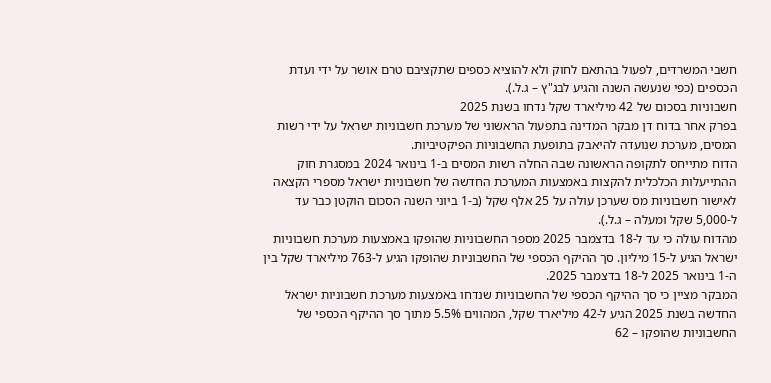חשבי המשרדים, לפעול בהתאם לחוק ולא להוציא כספים שתקציבם טרם אושר על ידי ועדת הכספים (כפי שנעשה השנה והגיע לבג"ץ – ג.ל.).
חשבוניות בסכום של 42 מיליארד שקל נדחו בשנת 2025
בפרק אחר בדוח דן מבקר המדינה בתפעול הראשוני של מערכת חשבוניות ישראל על ידי רשות המסים, מערכת שנועדה להיאבק בתופעת החשבוניות הפיקטיביות.
הדוח מתייחס לתקופה הראשונה שבה החלה רשות המסים ב-1 בינואר 2024 במסגרת חוק ההתייעלות הכלכלית להקצות באמצעות המערכת החדשה של חשבוניות ישראל מספרי הקצאה לאישור חשבוניות מס שערכן עולה על 25 אלף שקל (ב-1 ביוני השנה הסכום הוקטן כבר עד ל-5,000 שקל ומעלה – ג.ל.).
מהדוח עולה כי עד ל-18 בדצמבר 2025 מספר החשבוניות שהופקו באמצעות מערכת חשבוניות ישראל הגיע ל-15 מיליון. סך ההיקף הכספי של החשבוניות שהופקו הגיע ל-763 מיליארד שקל בין ה-1 בינואר 2025 ל-18 בדצמבר 2025.
המבקר מציין כי סך ההיקף הכספי של החשבוניות שנדחו באמצעות מערכת חשבוניות ישראל החדשה בשנת 2025 הגיע ל-42 מיליארד שקל, המהווים 5.5% מתוך סך ההיקף הכספי של החשבוניות שהופקו – 62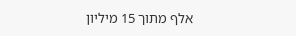אלף מתוך 15 מיליון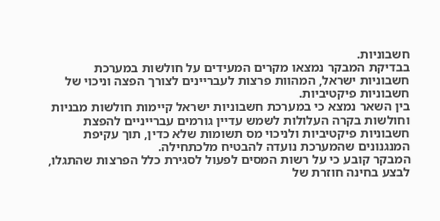חשבוניות.
בבדיקת המבקר נמצאו מקרים המעידים על חולשות במערכת חשבוניות ישראל, המהוות פרצות לעבריינים לצורך הפצה וניכוי של חשבוניות פיקטיביות.
בין השאר נמצא כי במערכת חשבוניות ישראל קיימות חולשות מבניות וחולשות בקרה העלולות לשמש עדיין גורמים עברייניים להפצת חשבוניות פיקטיביות ולניכוי מס תשומות שלא כדין, תוך עקיפת המנגנונים שהמערכת נועדה להבטיח מלכתחילה.
המבקר קובע כי על רשות המסים לפעול לסגירת כלל הפרצות שהתגלו, לבצע בחינה חוזרת של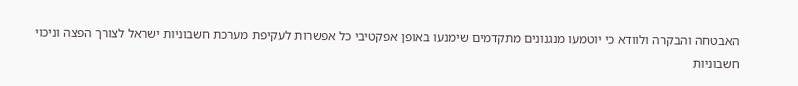האבטחה והבקרה ולוודא כי יוטמעו מנגנונים מתקדמים שימנעו באופן אפקטיבי כל אפשרות לעקיפת מערכת חשבוניות ישראל לצורך הפצה וניכוי חשבוניות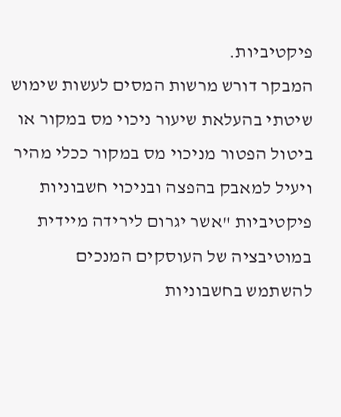פיקטיביות.
המבקר דורש מרשות המסים לעשות שימוש שיטתי בהעלאת שיעור ניכוי מס במקור או ביטול הפטור מניכוי מס במקור ככלי מהיר ויעיל למאבק בהפצה ובניכוי חשבוניות פיקטיביות "אשר יגרום לירידה מיידית במוטיבציה של העוסקים המנכים להשתמש בחשבוניות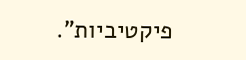פיקטיביות".